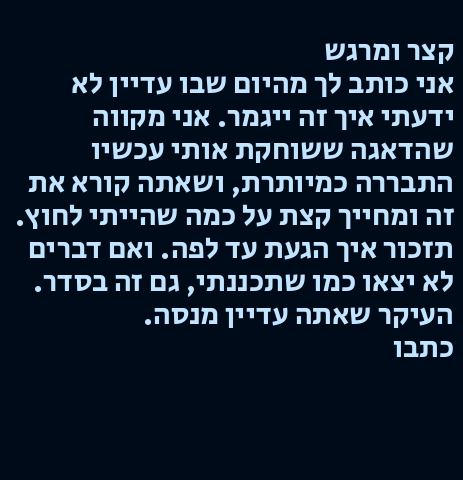קצר ומרגש
אני כותב לך מהיום שבו עדיין לא ידעתי איך זה ייגמר. אני מקווה שהדאגה ששוחקת אותי עכשיו התבררה כמיותרת, ושאתה קורא את זה ומחייך קצת על כמה שהייתי לחוץ. תזכור איך הגעת עד לפה. ואם דברים לא יצאו כמו שתכננתי, גם זה בסדר. העיקר שאתה עדיין מנסה.
כתבו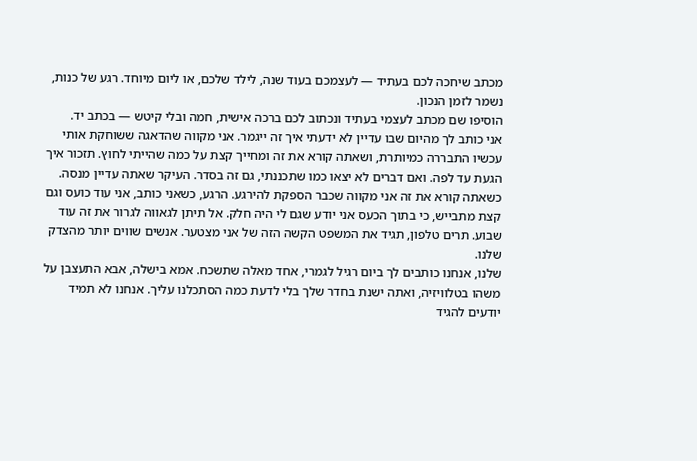מכתב שיחכה לכם בעתיד — לעצמכם בעוד שנה, לילד שלכם, או ליום מיוחד. רגע של כנות, נשמר לזמן הנכון.
הוסיפו שם מכתב לעצמי בעתיד ונכתוב לכם ברכה אישית, חמה ובלי קיטש — בכתב יד.
אני כותב לך מהיום שבו עדיין לא ידעתי איך זה ייגמר. אני מקווה שהדאגה ששוחקת אותי עכשיו התבררה כמיותרת, ושאתה קורא את זה ומחייך קצת על כמה שהייתי לחוץ. תזכור איך הגעת עד לפה. ואם דברים לא יצאו כמו שתכננתי, גם זה בסדר. העיקר שאתה עדיין מנסה.
כשאתה קורא את זה אני מקווה שכבר הספקת להירגע. הרגע, כשאני כותב, אני עוד כועס וגם קצת מתבייש, כי בתוך הכעס אני יודע שגם לי היה חלק. אל תיתן לגאווה לגרור את זה עוד שבוע. תרים טלפון, תגיד את המשפט הקשה הזה של אני מצטער. אנשים שווים יותר מהצדק שלנו.
שלנו, אנחנו כותבים לך ביום רגיל לגמרי, אחד מאלה שתשכח. אמא בישלה, אבא התעצבן על משהו בטלוויזיה, ואתה ישנת בחדר שלך בלי לדעת כמה הסתכלנו עליך. אנחנו לא תמיד יודעים להגיד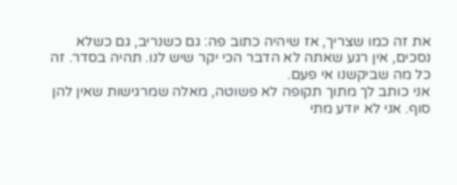את זה כמו שצריך, אז שיהיה כתוב פה: גם כשנריב, גם כשלא נסכים, אין רגע שאתה לא הדבר הכי יקר שיש לנו. תהיה בסדר. זה כל מה שביקשנו אי פעם.
אני כותב לך מתוך תקופה לא פשוטה, מאלה שמרגישות שאין להן סוף. אני לא יודע מתי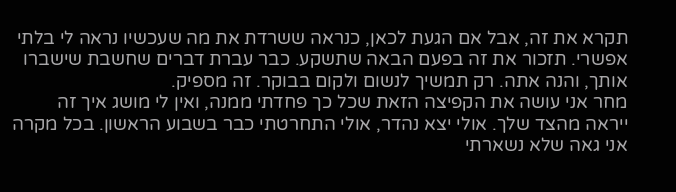תקרא את זה, אבל אם הגעת לכאן, כנראה ששרדת את מה שעכשיו נראה לי בלתי אפשרי. תזכור את זה בפעם הבאה שתשקע. כבר עברת דברים שחשבת שישברו אותך, והנה אתה. רק תמשיך לנשום ולקום בבוקר. זה מספיק.
מחר אני עושה את הקפיצה הזאת שכל כך פחדתי ממנה, ואין לי מושג איך זה ייראה מהצד שלך. אולי יצא נהדר, אולי התחרטתי כבר בשבוע הראשון. בכל מקרה אני גאה שלא נשארתי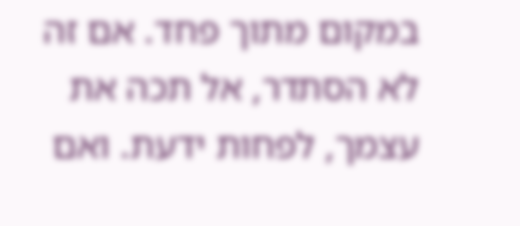במקום מתוך פחד. אם זה לא הסתדר, אל תכה את עצמך, לפחות ידעת. ואם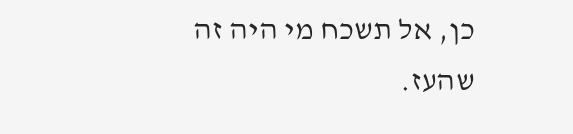כן, אל תשכח מי היה זה שהעז.